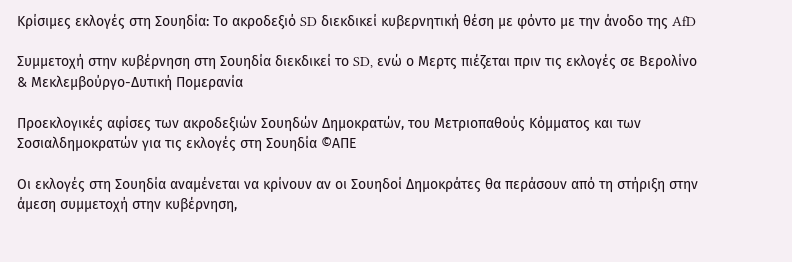Κρίσιμες εκλογές στη Σουηδία: Το ακροδεξιό SD διεκδικεί κυβερνητική θέση με φόντο με την άνοδο της AfD

Συμμετοχή στην κυβέρνηση στη Σουηδία διεκδικεί το SD, ενώ ο Μερτς πιέζεται πριν τις εκλογές σε Βερολίνο & Μεκλεμβούργο-Δυτική Πομερανία

Προεκλογικές αφίσες των ακροδεξιών Σουηδών Δημοκρατών, του Μετριοπαθούς Κόμματος και των Σοσιαλδημοκρατών για τις εκλογές στη Σουηδία ©ΑΠΕ

Οι εκλογές στη Σουηδία αναμένεται να κρίνουν αν οι Σουηδοί Δημοκράτες θα περάσουν από τη στήριξη στην άμεση συμμετοχή στην κυβέρνηση,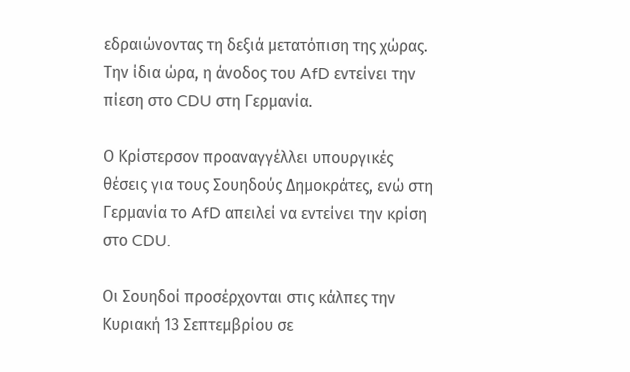εδραιώνοντας τη δεξιά μετατόπιση της χώρας. Την ίδια ώρα, η άνοδος του AfD εντείνει την πίεση στο CDU στη Γερμανία.

Ο Κρίστερσον προαναγγέλλει υπουργικές θέσεις για τους Σουηδούς Δημοκράτες, ενώ στη Γερμανία το AfD απειλεί να εντείνει την κρίση στο CDU.

Οι Σουηδοί προσέρχονται στις κάλπες την Κυριακή 13 Σεπτεμβρίου σε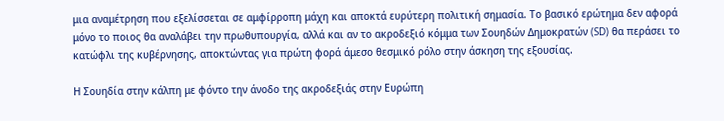μια αναμέτρηση που εξελίσσεται σε αμφίρροπη μάχη και αποκτά ευρύτερη πολιτική σημασία. Το βασικό ερώτημα δεν αφορά μόνο το ποιος θα αναλάβει την πρωθυπουργία, αλλά και αν το ακροδεξιό κόμμα των Σουηδών Δημοκρατών (SD) θα περάσει το κατώφλι της κυβέρνησης, αποκτώντας για πρώτη φορά άμεσο θεσμικό ρόλο στην άσκηση της εξουσίας.

Η Σουηδία στην κάλπη με φόντο την άνοδο της ακροδεξιάς στην Ευρώπη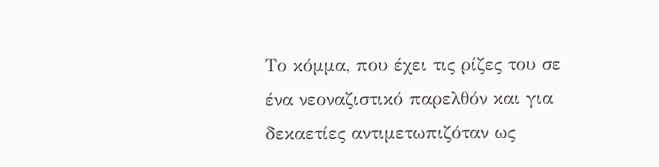Το κόμμα, που έχει τις ρίζες του σε ένα νεοναζιστικό παρελθόν και για δεκαετίες αντιμετωπιζόταν ως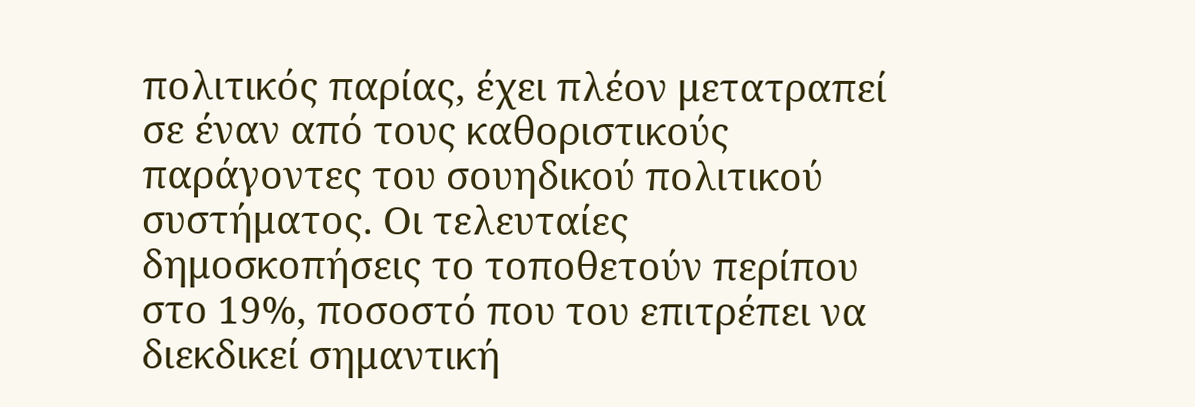πολιτικός παρίας, έχει πλέον μετατραπεί σε έναν από τους καθοριστικούς παράγοντες του σουηδικού πολιτικού συστήματος. Οι τελευταίες δημοσκοπήσεις το τοποθετούν περίπου στο 19%, ποσοστό που του επιτρέπει να διεκδικεί σημαντική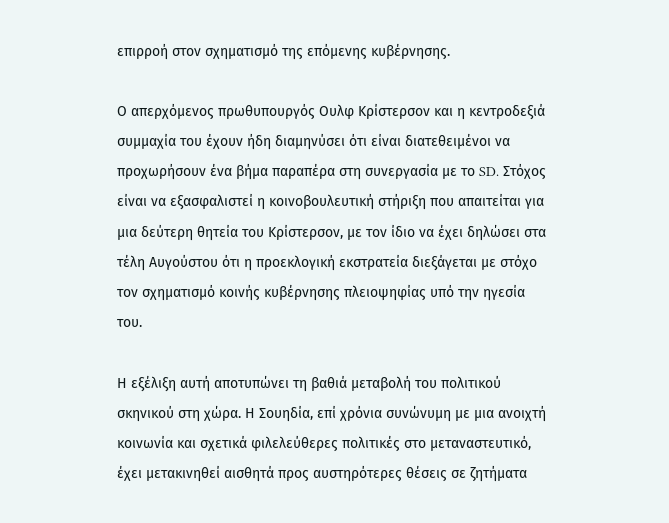επιρροή στον σχηματισμό της επόμενης κυβέρνησης.

Ο απερχόμενος πρωθυπουργός Ουλφ Κρίστερσον και η κεντροδεξιά συμμαχία του έχουν ήδη διαμηνύσει ότι είναι διατεθειμένοι να προχωρήσουν ένα βήμα παραπέρα στη συνεργασία με το SD. Στόχος είναι να εξασφαλιστεί η κοινοβουλευτική στήριξη που απαιτείται για μια δεύτερη θητεία του Κρίστερσον, με τον ίδιο να έχει δηλώσει στα τέλη Αυγούστου ότι η προεκλογική εκστρατεία διεξάγεται με στόχο τον σχηματισμό κοινής κυβέρνησης πλειοψηφίας υπό την ηγεσία του.

Η εξέλιξη αυτή αποτυπώνει τη βαθιά μεταβολή του πολιτικού σκηνικού στη χώρα. Η Σουηδία, επί χρόνια συνώνυμη με μια ανοιχτή κοινωνία και σχετικά φιλελεύθερες πολιτικές στο μεταναστευτικό, έχει μετακινηθεί αισθητά προς αυστηρότερες θέσεις σε ζητήματα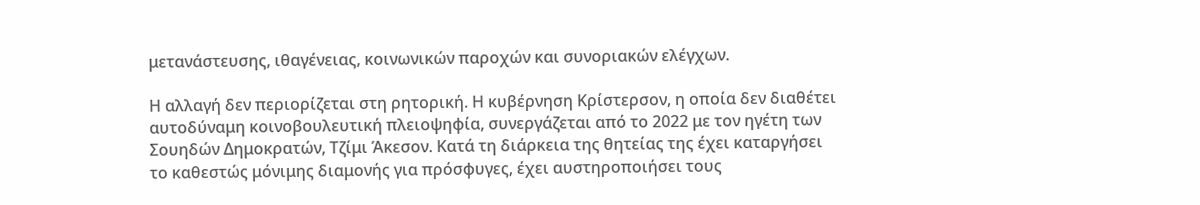μετανάστευσης, ιθαγένειας, κοινωνικών παροχών και συνοριακών ελέγχων.

Η αλλαγή δεν περιορίζεται στη ρητορική. Η κυβέρνηση Κρίστερσον, η οποία δεν διαθέτει αυτοδύναμη κοινοβουλευτική πλειοψηφία, συνεργάζεται από το 2022 με τον ηγέτη των Σουηδών Δημοκρατών, Τζίμι Άκεσον. Κατά τη διάρκεια της θητείας της έχει καταργήσει το καθεστώς μόνιμης διαμονής για πρόσφυγες, έχει αυστηροποιήσει τους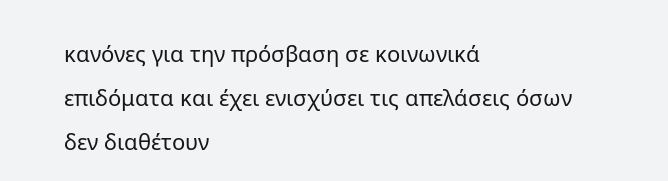κανόνες για την πρόσβαση σε κοινωνικά επιδόματα και έχει ενισχύσει τις απελάσεις όσων δεν διαθέτουν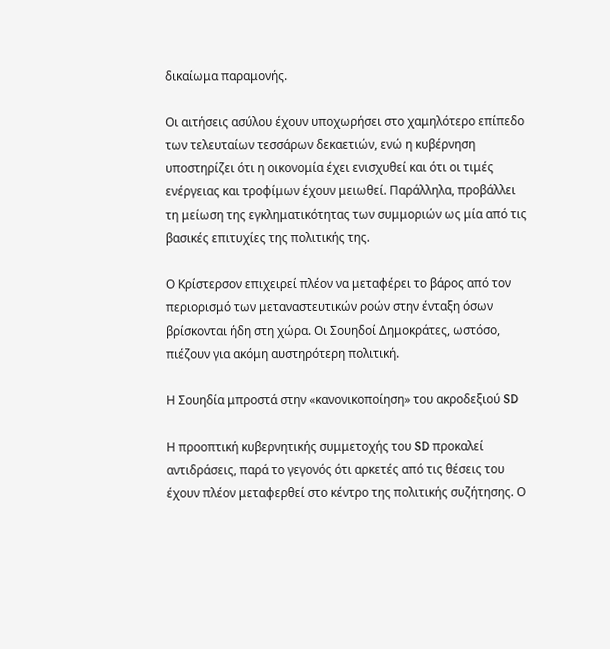δικαίωμα παραμονής.

Οι αιτήσεις ασύλου έχουν υποχωρήσει στο χαμηλότερο επίπεδο των τελευταίων τεσσάρων δεκαετιών, ενώ η κυβέρνηση υποστηρίζει ότι η οικονομία έχει ενισχυθεί και ότι οι τιμές ενέργειας και τροφίμων έχουν μειωθεί. Παράλληλα, προβάλλει τη μείωση της εγκληματικότητας των συμμοριών ως μία από τις βασικές επιτυχίες της πολιτικής της.

Ο Κρίστερσον επιχειρεί πλέον να μεταφέρει το βάρος από τον περιορισμό των μεταναστευτικών ροών στην ένταξη όσων βρίσκονται ήδη στη χώρα. Οι Σουηδοί Δημοκράτες, ωστόσο, πιέζουν για ακόμη αυστηρότερη πολιτική.

Η Σουηδία μπροστά στην «κανονικοποίηση» του ακροδεξιού SD

Η προοπτική κυβερνητικής συμμετοχής του SD προκαλεί αντιδράσεις, παρά το γεγονός ότι αρκετές από τις θέσεις του έχουν πλέον μεταφερθεί στο κέντρο της πολιτικής συζήτησης. Ο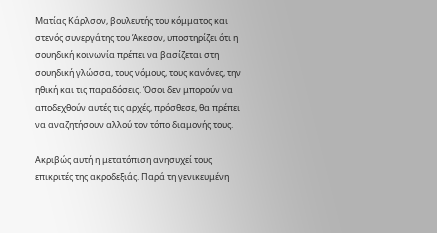Ματίας Κάρλσον, βουλευτής του κόμματος και στενός συνεργάτης του Άκεσον, υποστηρίζει ότι η σουηδική κοινωνία πρέπει να βασίζεται στη σουηδική γλώσσα, τους νόμους, τους κανόνες, την ηθική και τις παραδόσεις. Όσοι δεν μπορούν να αποδεχθούν αυτές τις αρχές, πρόσθεσε, θα πρέπει να αναζητήσουν αλλού τον τόπο διαμονής τους.

Ακριβώς αυτή η μετατόπιση ανησυχεί τους επικριτές της ακροδεξιάς. Παρά τη γενικευμένη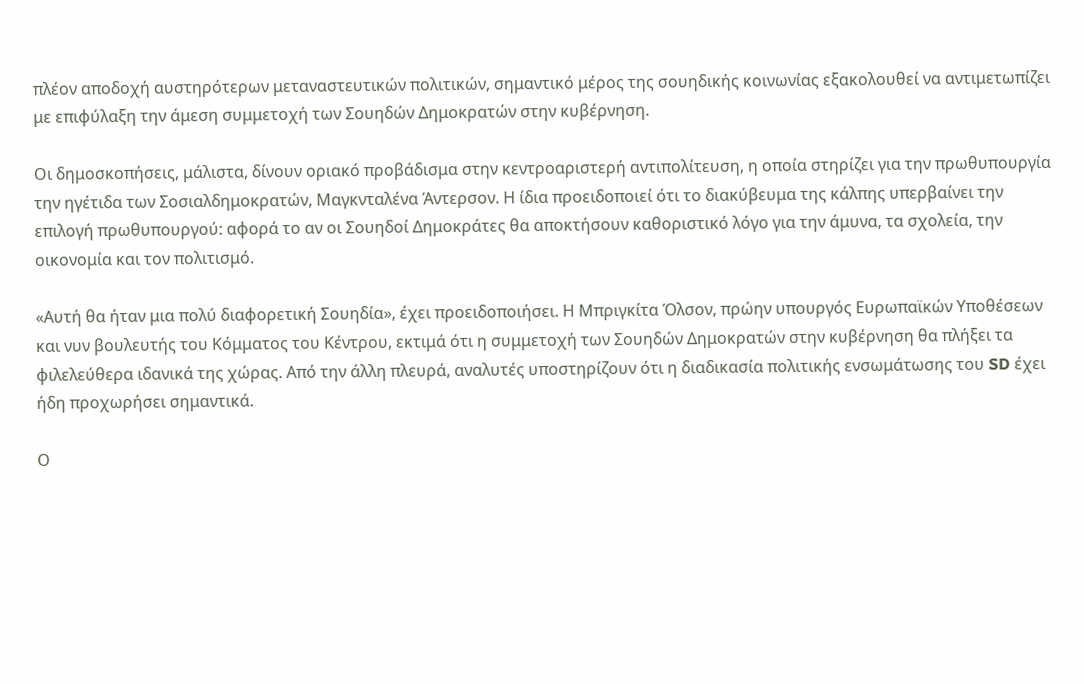πλέον αποδοχή αυστηρότερων μεταναστευτικών πολιτικών, σημαντικό μέρος της σουηδικής κοινωνίας εξακολουθεί να αντιμετωπίζει με επιφύλαξη την άμεση συμμετοχή των Σουηδών Δημοκρατών στην κυβέρνηση.

Οι δημοσκοπήσεις, μάλιστα, δίνουν οριακό προβάδισμα στην κεντροαριστερή αντιπολίτευση, η οποία στηρίζει για την πρωθυπουργία την ηγέτιδα των Σοσιαλδημοκρατών, Μαγκνταλένα Άντερσον. Η ίδια προειδοποιεί ότι το διακύβευμα της κάλπης υπερβαίνει την επιλογή πρωθυπουργού: αφορά το αν οι Σουηδοί Δημοκράτες θα αποκτήσουν καθοριστικό λόγο για την άμυνα, τα σχολεία, την οικονομία και τον πολιτισμό.

«Αυτή θα ήταν μια πολύ διαφορετική Σουηδία», έχει προειδοποιήσει. Η Μπριγκίτα Όλσον, πρώην υπουργός Ευρωπαϊκών Υποθέσεων και νυν βουλευτής του Κόμματος του Κέντρου, εκτιμά ότι η συμμετοχή των Σουηδών Δημοκρατών στην κυβέρνηση θα πλήξει τα φιλελεύθερα ιδανικά της χώρας. Από την άλλη πλευρά, αναλυτές υποστηρίζουν ότι η διαδικασία πολιτικής ενσωμάτωσης του SD έχει ήδη προχωρήσει σημαντικά.

Ο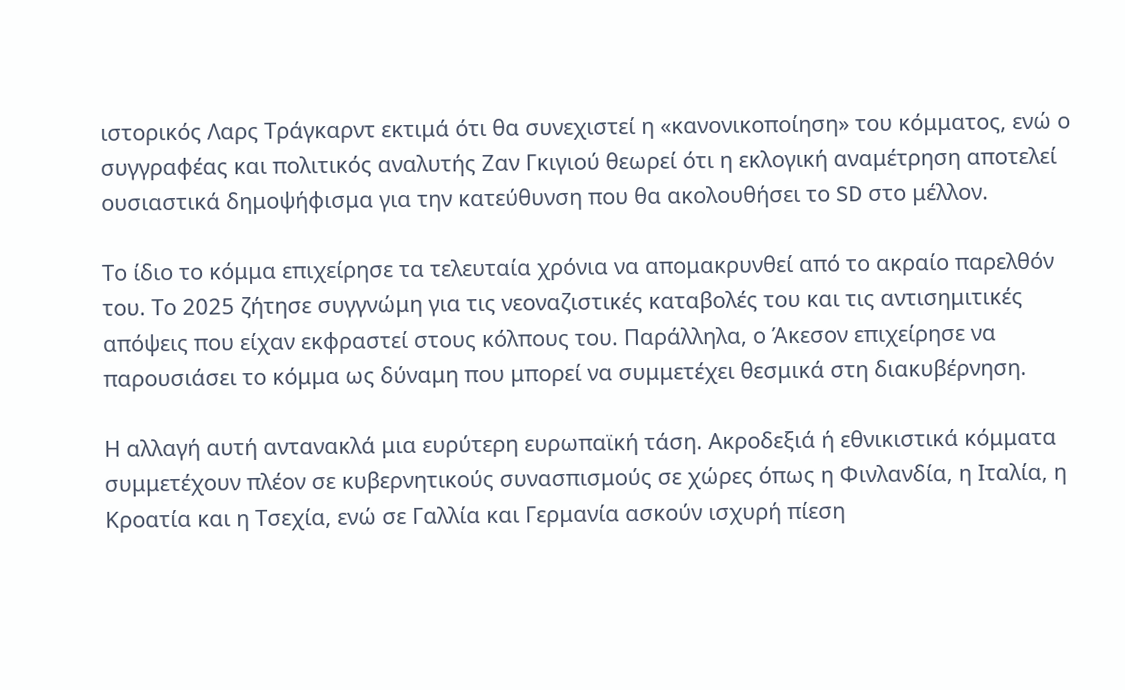ιστορικός Λαρς Τράγκαρντ εκτιμά ότι θα συνεχιστεί η «κανονικοποίηση» του κόμματος, ενώ ο συγγραφέας και πολιτικός αναλυτής Ζαν Γκιγιού θεωρεί ότι η εκλογική αναμέτρηση αποτελεί ουσιαστικά δημοψήφισμα για την κατεύθυνση που θα ακολουθήσει το SD στο μέλλον.

Το ίδιο το κόμμα επιχείρησε τα τελευταία χρόνια να απομακρυνθεί από το ακραίο παρελθόν του. Το 2025 ζήτησε συγγνώμη για τις νεοναζιστικές καταβολές του και τις αντισημιτικές απόψεις που είχαν εκφραστεί στους κόλπους του. Παράλληλα, ο Άκεσον επιχείρησε να παρουσιάσει το κόμμα ως δύναμη που μπορεί να συμμετέχει θεσμικά στη διακυβέρνηση.

Η αλλαγή αυτή αντανακλά μια ευρύτερη ευρωπαϊκή τάση. Ακροδεξιά ή εθνικιστικά κόμματα συμμετέχουν πλέον σε κυβερνητικούς συνασπισμούς σε χώρες όπως η Φινλανδία, η Ιταλία, η Κροατία και η Τσεχία, ενώ σε Γαλλία και Γερμανία ασκούν ισχυρή πίεση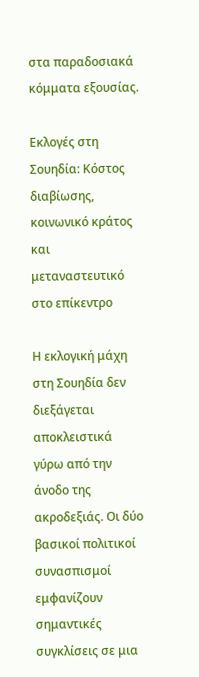στα παραδοσιακά κόμματα εξουσίας.

Εκλογές στη Σουηδία: Κόστος διαβίωσης, κοινωνικό κράτος και μεταναστευτικό στο επίκεντρο

Η εκλογική μάχη στη Σουηδία δεν διεξάγεται αποκλειστικά γύρω από την άνοδο της ακροδεξιάς. Οι δύο βασικοί πολιτικοί συνασπισμοί εμφανίζουν σημαντικές συγκλίσεις σε μια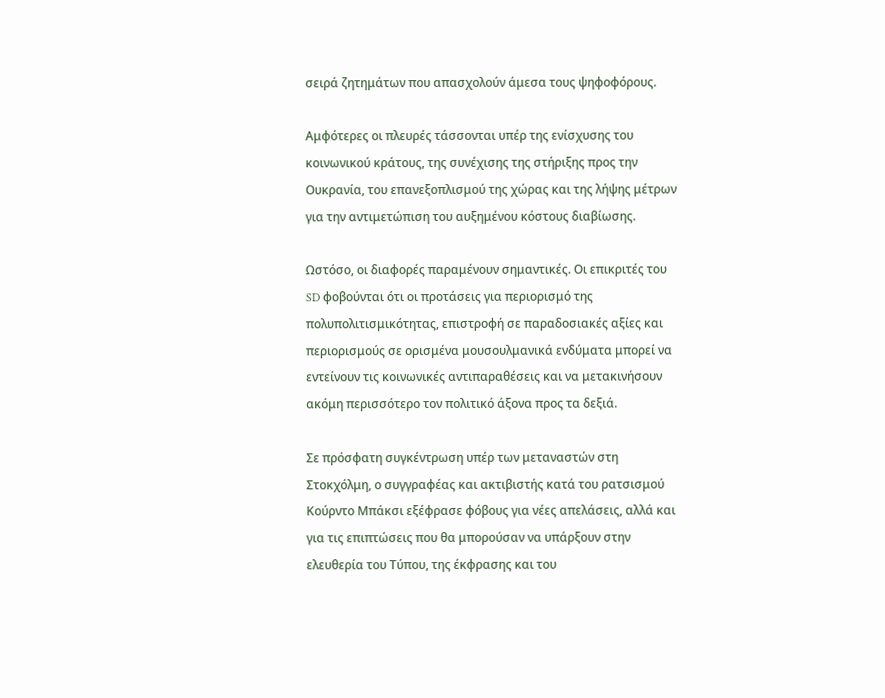σειρά ζητημάτων που απασχολούν άμεσα τους ψηφοφόρους.

Αμφότερες οι πλευρές τάσσονται υπέρ της ενίσχυσης του κοινωνικού κράτους, της συνέχισης της στήριξης προς την Ουκρανία, του επανεξοπλισμού της χώρας και της λήψης μέτρων για την αντιμετώπιση του αυξημένου κόστους διαβίωσης.

Ωστόσο, οι διαφορές παραμένουν σημαντικές. Οι επικριτές του SD φοβούνται ότι οι προτάσεις για περιορισμό της πολυπολιτισμικότητας, επιστροφή σε παραδοσιακές αξίες και περιορισμούς σε ορισμένα μουσουλμανικά ενδύματα μπορεί να εντείνουν τις κοινωνικές αντιπαραθέσεις και να μετακινήσουν ακόμη περισσότερο τον πολιτικό άξονα προς τα δεξιά.

Σε πρόσφατη συγκέντρωση υπέρ των μεταναστών στη Στοκχόλμη, ο συγγραφέας και ακτιβιστής κατά του ρατσισμού Κούρντο Μπάκσι εξέφρασε φόβους για νέες απελάσεις, αλλά και για τις επιπτώσεις που θα μπορούσαν να υπάρξουν στην ελευθερία του Τύπου, της έκφρασης και του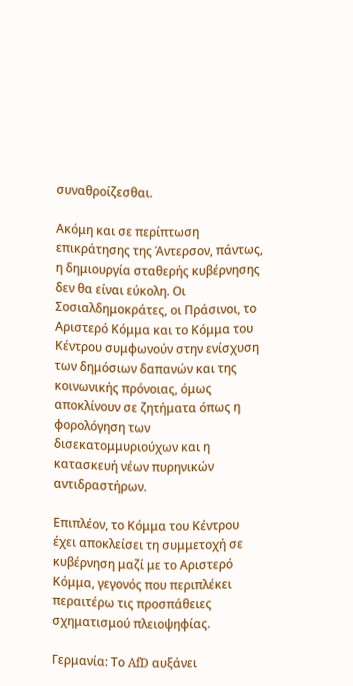συναθροίζεσθαι.

Ακόμη και σε περίπτωση επικράτησης της Άντερσον, πάντως, η δημιουργία σταθερής κυβέρνησης δεν θα είναι εύκολη. Οι Σοσιαλδημοκράτες, οι Πράσινοι, το Αριστερό Κόμμα και το Κόμμα του Κέντρου συμφωνούν στην ενίσχυση των δημόσιων δαπανών και της κοινωνικής πρόνοιας, όμως αποκλίνουν σε ζητήματα όπως η φορολόγηση των δισεκατομμυριούχων και η κατασκευή νέων πυρηνικών αντιδραστήρων.

Επιπλέον, το Κόμμα του Κέντρου έχει αποκλείσει τη συμμετοχή σε κυβέρνηση μαζί με το Αριστερό Κόμμα, γεγονός που περιπλέκει περαιτέρω τις προσπάθειες σχηματισμού πλειοψηφίας.

Γερμανία: Το AfD αυξάνει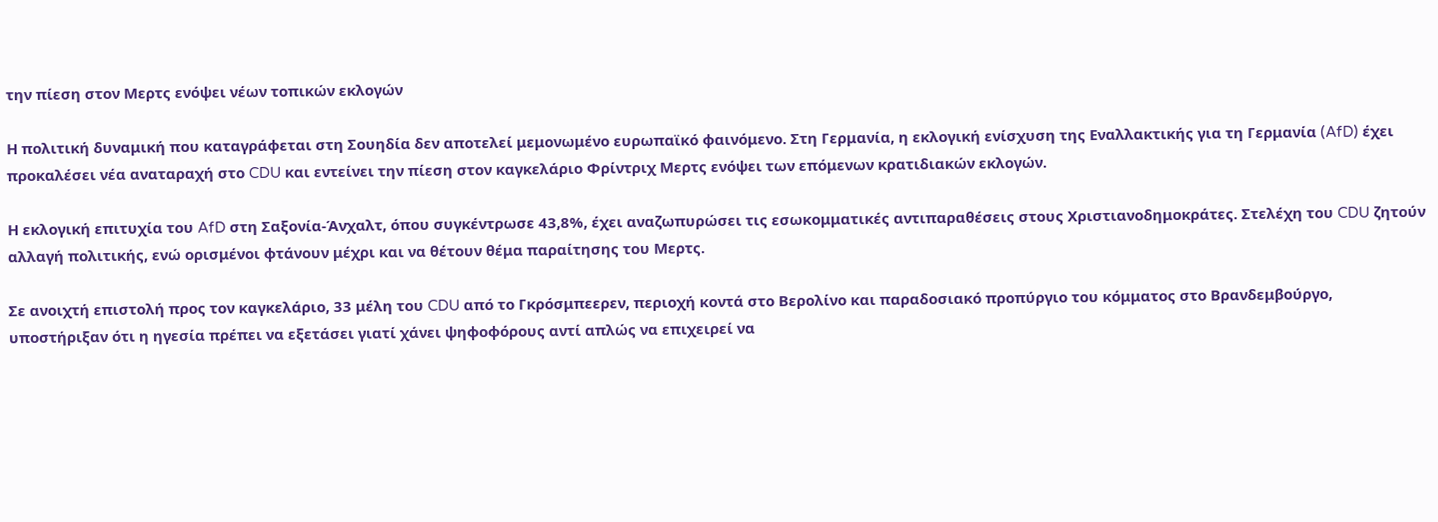την πίεση στον Μερτς ενόψει νέων τοπικών εκλογών

Η πολιτική δυναμική που καταγράφεται στη Σουηδία δεν αποτελεί μεμονωμένο ευρωπαϊκό φαινόμενο. Στη Γερμανία, η εκλογική ενίσχυση της Εναλλακτικής για τη Γερμανία (AfD) έχει προκαλέσει νέα αναταραχή στο CDU και εντείνει την πίεση στον καγκελάριο Φρίντριχ Μερτς ενόψει των επόμενων κρατιδιακών εκλογών.

Η εκλογική επιτυχία του AfD στη Σαξονία-Άνχαλτ, όπου συγκέντρωσε 43,8%, έχει αναζωπυρώσει τις εσωκομματικές αντιπαραθέσεις στους Χριστιανοδημοκράτες. Στελέχη του CDU ζητούν αλλαγή πολιτικής, ενώ ορισμένοι φτάνουν μέχρι και να θέτουν θέμα παραίτησης του Μερτς.

Σε ανοιχτή επιστολή προς τον καγκελάριο, 33 μέλη του CDU από το Γκρόσμπεερεν, περιοχή κοντά στο Βερολίνο και παραδοσιακό προπύργιο του κόμματος στο Βρανδεμβούργο, υποστήριξαν ότι η ηγεσία πρέπει να εξετάσει γιατί χάνει ψηφοφόρους αντί απλώς να επιχειρεί να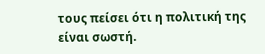τους πείσει ότι η πολιτική της είναι σωστή.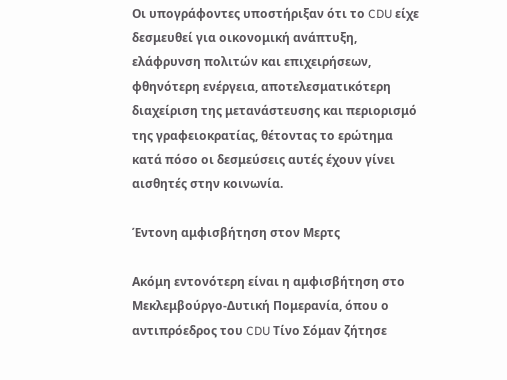Οι υπογράφοντες υποστήριξαν ότι το CDU είχε δεσμευθεί για οικονομική ανάπτυξη, ελάφρυνση πολιτών και επιχειρήσεων, φθηνότερη ενέργεια, αποτελεσματικότερη διαχείριση της μετανάστευσης και περιορισμό της γραφειοκρατίας, θέτοντας το ερώτημα κατά πόσο οι δεσμεύσεις αυτές έχουν γίνει αισθητές στην κοινωνία.

Έντονη αμφισβήτηση στον Μερτς

Ακόμη εντονότερη είναι η αμφισβήτηση στο Μεκλεμβούργο-Δυτική Πομερανία, όπου ο αντιπρόεδρος του CDU Τίνο Σόμαν ζήτησε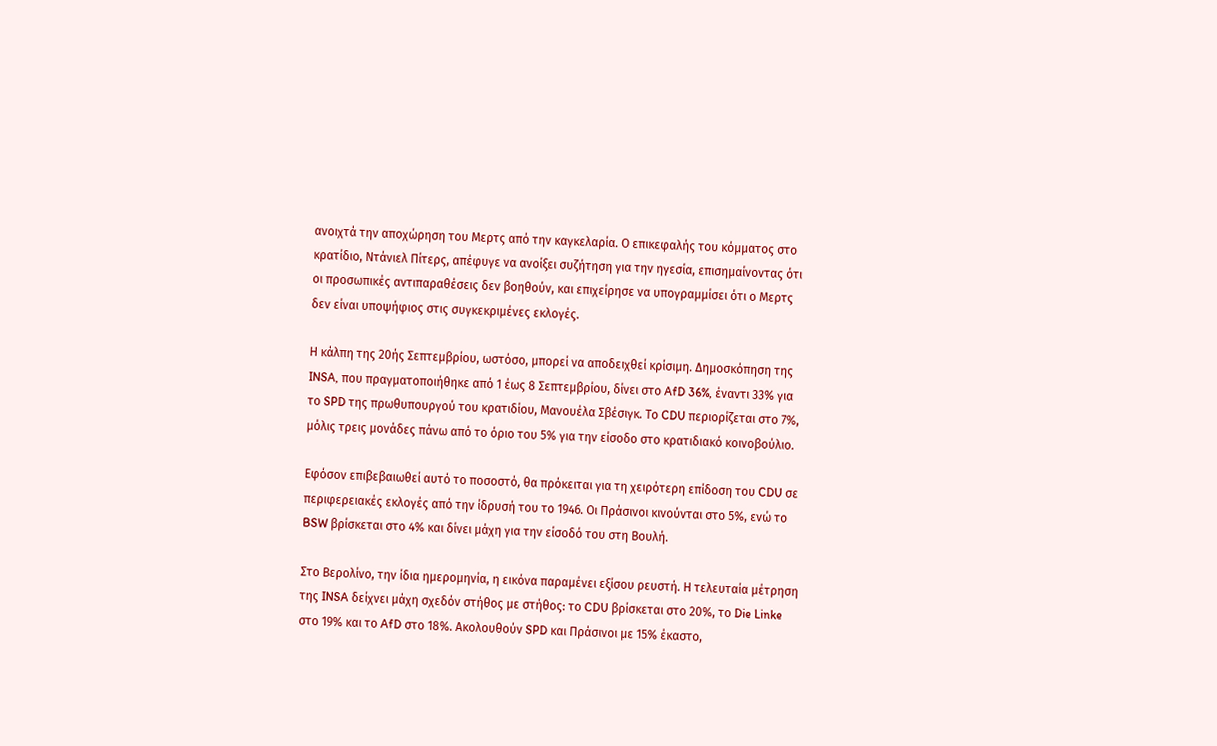ανοιχτά την αποχώρηση του Μερτς από την καγκελαρία. Ο επικεφαλής του κόμματος στο κρατίδιο, Ντάνιελ Πίτερς, απέφυγε να ανοίξει συζήτηση για την ηγεσία, επισημαίνοντας ότι οι προσωπικές αντιπαραθέσεις δεν βοηθούν, και επιχείρησε να υπογραμμίσει ότι ο Μερτς δεν είναι υποψήφιος στις συγκεκριμένες εκλογές.

Η κάλπη της 20ής Σεπτεμβρίου, ωστόσο, μπορεί να αποδειχθεί κρίσιμη. Δημοσκόπηση της INSA, που πραγματοποιήθηκε από 1 έως 8 Σεπτεμβρίου, δίνει στο AfD 36%, έναντι 33% για το SPD της πρωθυπουργού του κρατιδίου, Μανουέλα Σβέσιγκ. Το CDU περιορίζεται στο 7%, μόλις τρεις μονάδες πάνω από το όριο του 5% για την είσοδο στο κρατιδιακό κοινοβούλιο.

Εφόσον επιβεβαιωθεί αυτό το ποσοστό, θα πρόκειται για τη χειρότερη επίδοση του CDU σε περιφερειακές εκλογές από την ίδρυσή του το 1946. Οι Πράσινοι κινούνται στο 5%, ενώ το BSW βρίσκεται στο 4% και δίνει μάχη για την είσοδό του στη Βουλή.

Στο Βερολίνο, την ίδια ημερομηνία, η εικόνα παραμένει εξίσου ρευστή. Η τελευταία μέτρηση της INSA δείχνει μάχη σχεδόν στήθος με στήθος: το CDU βρίσκεται στο 20%, το Die Linke στο 19% και το AfD στο 18%. Ακολουθούν SPD και Πράσινοι με 15% έκαστο,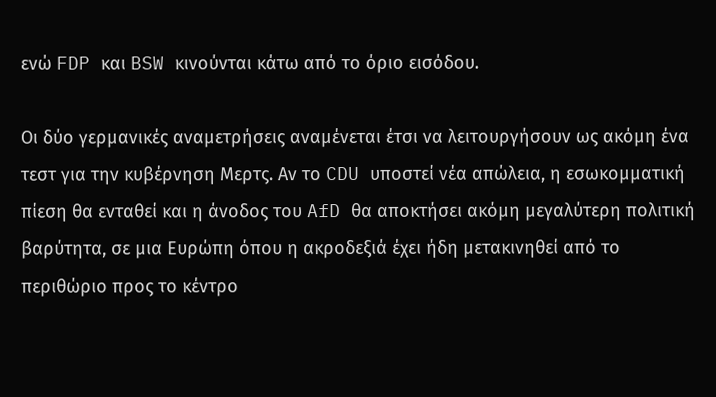ενώ FDP και BSW κινούνται κάτω από το όριο εισόδου.

Οι δύο γερμανικές αναμετρήσεις αναμένεται έτσι να λειτουργήσουν ως ακόμη ένα τεστ για την κυβέρνηση Μερτς. Αν το CDU υποστεί νέα απώλεια, η εσωκομματική πίεση θα ενταθεί και η άνοδος του AfD θα αποκτήσει ακόμη μεγαλύτερη πολιτική βαρύτητα, σε μια Ευρώπη όπου η ακροδεξιά έχει ήδη μετακινηθεί από το περιθώριο προς το κέντρο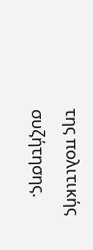της πολιτικής συζήτησης.